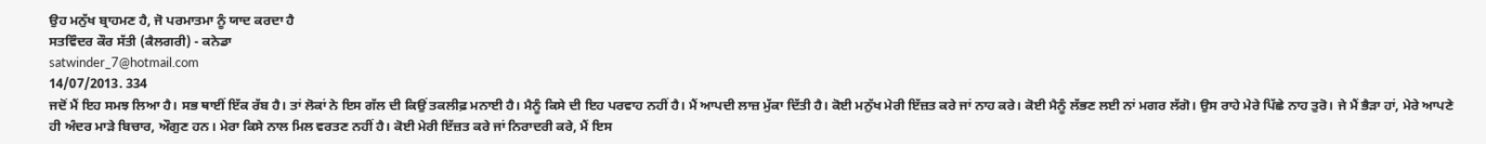ਉਹ ਮਨੁੱਖ ਬ੍ਰਾਹਮਣ ਹੈ, ਜੋ ਪਰਮਾਤਮਾ ਨੂੰ ਯਾਦ ਕਰਦਾ ਹੈ
ਸਤਵਿੰਦਰ ਕੌਰ ਸੱਤੀ (ਕੈਲਗਰੀ) - ਕਨੇਡਾ
satwinder_7@hotmail.com
14/07/2013. 334
ਜਦੋਂ ਮੈਂ ਇਹ ਸਮਝ ਲਿਆ ਹੈ। ਸਭ ਥਾਈਂ ਇੱਕ ਰੱਬ ਹੈ। ਤਾਂ ਲੋਕਾਂ ਨੇ ਇਸ ਗੱਲ ਦੀ ਕਿਉਂ ਤਕਲੀਫ਼ ਮਨਾਈ ਹੈ। ਮੈਨੂੰ ਕਿਸੇ ਦੀ ਇਹ ਪਰਵਾਹ ਨਹੀਂ ਹੈ। ਮੈਂ ਆਪਦੀ ਲਾਜ਼ ਮੁੱਕਾ ਦਿੱਤੀ ਹੈ। ਕੋਈ ਮਨੁੱਖ ਮੇਰੀ ਇੱਜ਼ਤ ਕਰੇ ਜਾਂ ਨਾਹ ਕਰੇ। ਕੋਈ ਮੈਨੂੰ ਲੱਭਣ ਲਈ ਨਾਂ ਮਗਰ ਲੱਗੋ। ਉਸ ਰਾਹੇ ਮੇਰੇ ਪਿੱਛੇ ਨਾਹ ਤੁਰੋ। ਜੇ ਮੈਂ ਭੈੜਾ ਹਾਂ, ਮੇਰੇ ਆਪਣੇ ਹੀ ਅੰਦਰ ਮਾੜੇ ਬਿਚਾਰ, ਔਗੁਣ ਹਨ। ਮੇਰਾ ਕਿਸੇ ਨਾਲ ਮਿਲ ਵਰਤਣ ਨਹੀਂ ਹੈ। ਕੋਈ ਮੇਰੀ ਇੱਜ਼ਤ ਕਰੇ ਜਾਂ ਨਿਰਾਦਰੀ ਕਰੇ, ਮੈਂ ਇਸ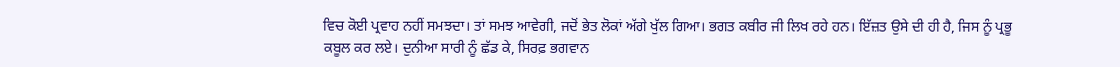ਵਿਚ ਕੋਈ ਪ੍ਰਵਾਹ ਨਹੀਂ ਸਮਝਦਾ। ਤਾਂ ਸਮਝ ਆਵੇਗੀ, ਜਦੋਂ ਭੇਤ ਲੋਕਾਂ ਅੱਗੇ ਖੁੱਲ ਗਿਆ। ਭਗਤ ਕਬੀਰ ਜੀ ਲਿਖ ਰਹੇ ਹਨ। ਇੱਜ਼ਤ ਉਸੇ ਦੀ ਹੀ ਹੈ, ਜਿਸ ਨੂੰ ਪ੍ਰਭੂ ਕਬੂਲ ਕਰ ਲਏ। ਦੁਨੀਆ ਸਾਰੀ ਨੂੰ ਛੱਡ ਕੇ, ਸਿਰਫ਼ ਭਗਵਾਨ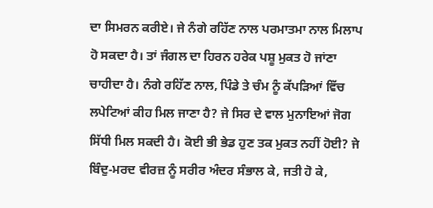ਦਾ ਸਿਮਰਨ ਕਰੀਏ। ਜੇ ਨੰਗੇ ਰਹਿੱਣ ਨਾਲ ਪਰਮਾਤਮਾ ਨਾਲ ਮਿਲਾਪ ਹੋ ਸਕਦਾ ਹੈ। ਤਾਂ ਜੰਗਲ ਦਾ ਹਿਰਨ ਹਰੇਕ ਪਸ਼ੂ ਮੁਕਤ ਹੋ ਜਾਂਣਾ ਚਾਹੀਦਾ ਹੈ। ਨੰਗੇ ਰਹਿੱਣ ਨਾਲ, ਪਿੰਡੇ ਤੇ ਚੰਮ ਨੂੰ ਕੱਪੜਿਆਂ ਵਿੱਚ ਲਪੇਟਿਆਂ ਕੀਹ ਮਿਲ ਜਾਣਾ ਹੈ? ਜੇ ਸਿਰ ਦੇ ਵਾਲ ਮੁਨਾਇਆਂ ਜੋਗ ਸਿੱਧੀ ਮਿਲ ਸਕਦੀ ਹੈ। ਕੋਈ ਭੀ ਭੇਡ ਹੁਣ ਤਕ ਮੁਕਤ ਨਹੀਂ ਹੋਈ? ਜੇ ਬਿੰਦੁ-ਮਰਦ ਵੀਰਜ਼ ਨੂੰ ਸਰੀਰ ਅੰਦਰ ਸੰਭਾਲ ਕੇ, ਜਤੀ ਹੋ ਕੇ,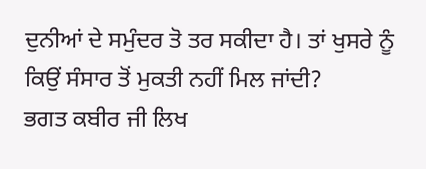ਦੁਨੀਆਂ ਦੇ ਸਮੁੰਦਰ ਤੋ ਤਰ ਸਕੀਦਾ ਹੈ। ਤਾਂ ਖੁਸਰੇ ਨੂੰ ਕਿਉਂ ਸੰਸਾਰ ਤੋਂ ਮੁਕਤੀ ਨਹੀਂ ਮਿਲ ਜਾਂਦੀ?
ਭਗਤ ਕਬੀਰ ਜੀ ਲਿਖ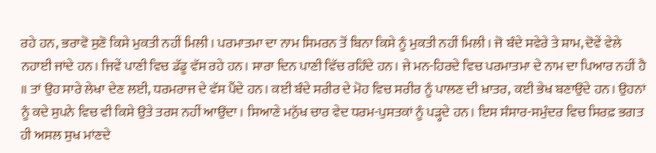ਰਹੇ ਹਨ, ਭਰਾਵੋ ਸੁਣੋ ਕਿਸੇ ਮੁਕਤੀ ਨਹੀਂ ਮਿਲੀ। ਪਰਮਾਤਮਾ ਦਾ ਨਾਮ ਸਿਮਰਨ ਤੋਂ ਬਿਨਾ ਕਿਸੇ ਨੂੰ ਮੁਕਤੀ ਨਹੀਂ ਮਿਲੀ। ਜੋ ਬੰਦੇ ਸਵੇਰੇ ਤੇ ਸ਼ਾਮ, ਦੋਵੇਂ ਵੇਲੇ ਨਹਾਈ ਜਾਂਦੇ ਹਨ। ਜਿਵੇਂ ਪਾਣੀ ਵਿਚ ਡੱਡੂ ਵੱਸ ਰਹੇ ਹਨ। ਸਾਰਾ ਦਿਨ ਪਾਣੀ ਵਿੱਚ ਰਹਿੰਦੇ ਹਨ। ਜੇ ਮਨ-ਹਿਰਦੇ ਵਿਚ ਪਰਮਾਤਮਾ ਦੇ ਨਾਮ ਦਾ ਪਿਆਰ ਨਹੀਂ ਹੈ ॥ ਤਾਂ ਉਹ ਸਾਰੇ ਲੇਖਾ ਦੇਣ ਲਈ, ਧਰਮਰਾਜ ਦੇ ਵੱਸ ਪੈਂਦੇ ਹਨ। ਕਈ ਬੰਦੇ ਸਰੀਰ ਦੇ ਮੋਹ ਵਿਚ ਸਰੀਰ ਨੂੰ ਪਾਲਣ ਦੀ ਖ਼ਾਤਰ, ਕਈ ਭੇਖ ਬਣਾਉਂਦੇ ਹਨ। ਉਹਨਾਂ ਨੂੰ ਕਦੇ ਸੁਪਨੇ ਵਿਚ ਵੀ ਕਿਸੇ ਉਤੇ ਤਰਸ ਨਹੀਂ ਆਉਂਦਾ। ਸਿਆਣੇ ਮਨੁੱਖ ਚਾਰ ਵੇਦ ਧਰਮ-ਪੁਸਤਕਾਂ ਨੂੰ ਪੜ੍ਹਦੇ ਹਨ। ਇਸ ਸੰਸਾਰ-ਸਮੁੰਦਰ ਵਿਚ ਸਿਰਫ਼ ਭਗਤ ਹੀ ਅਸਲ ਸੁਖ ਮਾਂਣਦੇ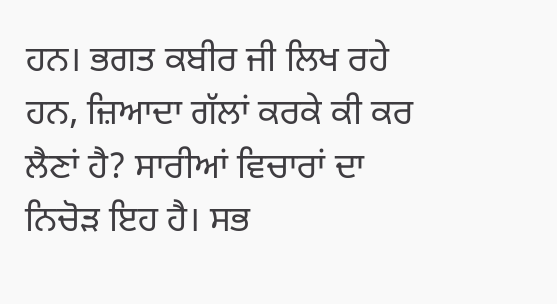ਹਨ। ਭਗਤ ਕਬੀਰ ਜੀ ਲਿਖ ਰਹੇ ਹਨ, ਜ਼ਿਆਦਾ ਗੱਲਾਂ ਕਰਕੇ ਕੀ ਕਰ ਲੈਣਾਂ ਹੈ? ਸਾਰੀਆਂ ਵਿਚਾਰਾਂ ਦਾ ਨਿਚੋੜ ਇਹ ਹੈ। ਸਭ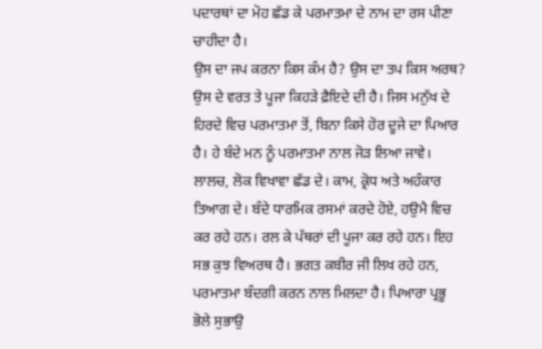ਪਦਾਰਥਾਂ ਦਾ ਮੋਹ ਛੱਡ ਕੇ ਪਰਮਾਤਮਾ ਦੇ ਨਾਮ ਦਾ ਰਸ ਪੀਣਾ ਚਾਹੀਦਾ ਹੈ।
ਉਸ ਦਾ ਜਪ ਕਰਨਾ ਕਿਸ ਕੰਮ ਹੈ? ਉਸ ਦਾ ਤਪ ਕਿਸ ਅਰਥ? ਉਸ ਦੇ ਵਰਤ ਤੇ ਪੂਜਾ ਕਿਹੜੇ ਫ਼ੈਇਦੇ ਦੀ ਹੈ। ਜਿਸ ਮਨੁੱਖ ਦੇ ਹਿਰਦੇ ਵਿਚ ਪਰਮਾਤਮਾ ਤੋਂ, ਬਿਨਾ ਕਿਸੇ ਹੋਰ ਦੂਜੇ ਦਾ ਪਿਆਰ ਹੈ। ਹੇ ਬੰਦੇ ਮਨ ਨੂੰ ਪਰਮਾਤਮਾ ਨਾਲ ਜੋੜ ਲਿਆ ਜਾਵੇ। ਲਾਲਚ, ਲੋਕ ਵਿਖਾਵਾ ਛੱਡ ਦੇ। ਕਾਮ, ਕ੍ਰੋਧ ਅਤੇ ਅਹੰਕਾਰ ਤਿਆਗ ਦੇ। ਬੰਦੇ ਧਾਰਮਿਕ ਰਸਮਾਂ ਕਰਦੇ ਹੋਏ, ਹਉਮੈ ਵਿਚ ਕਰ ਰਹੇ ਹਨ। ਰਲ ਕੇ ਪੱਥਰਾਂ ਦੀ ਪੂਜਾ ਕਰ ਰਹੇ ਹਨ। ਇਹ ਸਭ ਕੁਝ ਵਿਅਰਥ ਹੈ। ਭਗਤ ਕਬੀਰ ਜੀ ਲਿਖ ਰਹੇ ਹਨ, ਪਰਮਾਤਮਾ ਬੰਦਗੀ ਕਰਨ ਨਾਲ ਮਿਲਦਾ ਹੈ। ਪਿਆਰਾ ਪ੍ਰਭੂ ਭੋਲੇ ਸੁਭਾਉ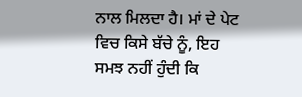ਨਾਲ ਮਿਲਦਾ ਹੈ। ਮਾਂ ਦੇ ਪੇਟ ਵਿਚ ਕਿਸੇ ਬੱਚੇ ਨੂੰ, ਇਹ ਸਮਝ ਨਹੀਂ ਹੁੰਦੀ ਕਿ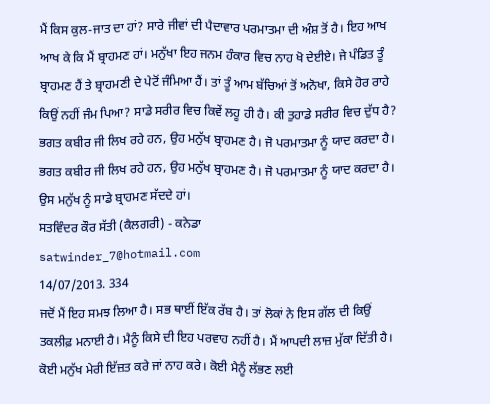ਮੈਂ ਕਿਸ ਕੁਲ-ਜਾਤ ਦਾ ਹਾਂ? ਸਾਰੇ ਜੀਵਾਂ ਦੀ ਪੈਦਾਵਾਰ ਪਰਮਾਤਮਾ ਦੀ ਅੰਸ਼ ਤੋਂ ਹੈ। ਇਹ ਆਖ ਆਖ ਕੇ ਕਿ ਮੈਂ ਬ੍ਰਾਹਮਣ ਹਾਂ। ਮਨੁੱਖਾ ਇਹ ਜਨਮ ਹੰਕਾਰ ਵਿਚ ਨਾਹ ਖੋ ਦੇਈਏ। ਜੇ ਪੰਡਿਤ ਤੂੰ ਬ੍ਰਾਹਮਣ ਹੈਂ ਤੇ ਬ੍ਰਾਹਮਣੀ ਦੇ ਪੇਟੋਂ ਜੰਮਿਆ ਹੈਂ। ਤਾਂ ਤੂੰ ਆਮ ਬੱਚਿਆਂ ਤੋਂ ਅਨੋਖਾ, ਕਿਸੇ ਹੋਰ ਰਾਹੇ ਕਿਉਂ ਨਹੀਂ ਜੰਮ ਪਿਆ? ਸਾਡੇ ਸਰੀਰ ਵਿਚ ਕਿਵੇਂ ਲਹੂ ਹੀ ਹੈ। ਕੀ ਤੁਹਾਡੇ ਸਰੀਰ ਵਿਚ ਦੁੱਧ ਹੈ? ਭਗਤ ਕਬੀਰ ਜੀ ਲਿਖ ਰਹੇ ਹਨ, ਉਹ ਮਨੁੱਖ ਬ੍ਰਾਹਮਣ ਹੈ। ਜੋ ਪਰਮਾਤਮਾ ਨੂੰ ਯਾਦ ਕਰਦਾ ਹੈ। ਭਗਤ ਕਬੀਰ ਜੀ ਲਿਖ ਰਹੇ ਹਨ, ਉਹ ਮਨੁੱਖ ਬ੍ਰਾਹਮਣ ਹੈ। ਜੋ ਪਰਮਾਤਮਾ ਨੂੰ ਯਾਦ ਕਰਦਾ ਹੈ। ਉਸ ਮਨੁੱਖ ਨੂੰ ਸਾਡੇ ਬ੍ਰਾਹਮਣ ਸੱਦਦੇ ਹਾਂ।
ਸਤਵਿੰਦਰ ਕੌਰ ਸੱਤੀ (ਕੈਲਗਰੀ) - ਕਨੇਡਾ
satwinder_7@hotmail.com
14/07/2013. 334
ਜਦੋਂ ਮੈਂ ਇਹ ਸਮਝ ਲਿਆ ਹੈ। ਸਭ ਥਾਈਂ ਇੱਕ ਰੱਬ ਹੈ। ਤਾਂ ਲੋਕਾਂ ਨੇ ਇਸ ਗੱਲ ਦੀ ਕਿਉਂ ਤਕਲੀਫ਼ ਮਨਾਈ ਹੈ। ਮੈਨੂੰ ਕਿਸੇ ਦੀ ਇਹ ਪਰਵਾਹ ਨਹੀਂ ਹੈ। ਮੈਂ ਆਪਦੀ ਲਾਜ਼ ਮੁੱਕਾ ਦਿੱਤੀ ਹੈ। ਕੋਈ ਮਨੁੱਖ ਮੇਰੀ ਇੱਜ਼ਤ ਕਰੇ ਜਾਂ ਨਾਹ ਕਰੇ। ਕੋਈ ਮੈਨੂੰ ਲੱਭਣ ਲਈ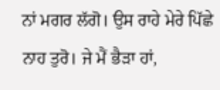ਨਾਂ ਮਗਰ ਲੱਗੋ। ਉਸ ਰਾਹੇ ਮੇਰੇ ਪਿੱਛੇ ਨਾਹ ਤੁਰੋ। ਜੇ ਮੈਂ ਭੈੜਾ ਹਾਂ,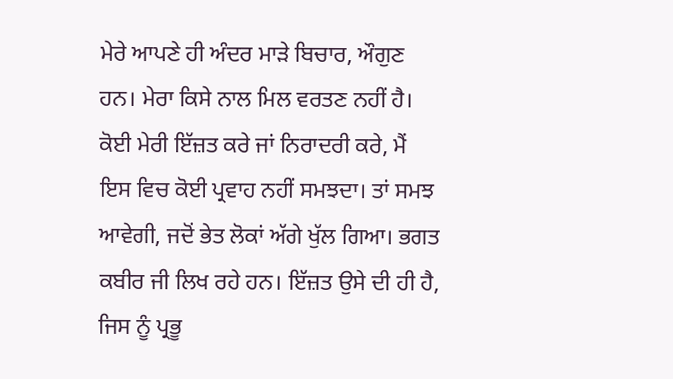ਮੇਰੇ ਆਪਣੇ ਹੀ ਅੰਦਰ ਮਾੜੇ ਬਿਚਾਰ, ਔਗੁਣ ਹਨ। ਮੇਰਾ ਕਿਸੇ ਨਾਲ ਮਿਲ ਵਰਤਣ ਨਹੀਂ ਹੈ। ਕੋਈ ਮੇਰੀ ਇੱਜ਼ਤ ਕਰੇ ਜਾਂ ਨਿਰਾਦਰੀ ਕਰੇ, ਮੈਂ ਇਸ ਵਿਚ ਕੋਈ ਪ੍ਰਵਾਹ ਨਹੀਂ ਸਮਝਦਾ। ਤਾਂ ਸਮਝ ਆਵੇਗੀ, ਜਦੋਂ ਭੇਤ ਲੋਕਾਂ ਅੱਗੇ ਖੁੱਲ ਗਿਆ। ਭਗਤ ਕਬੀਰ ਜੀ ਲਿਖ ਰਹੇ ਹਨ। ਇੱਜ਼ਤ ਉਸੇ ਦੀ ਹੀ ਹੈ, ਜਿਸ ਨੂੰ ਪ੍ਰਭੂ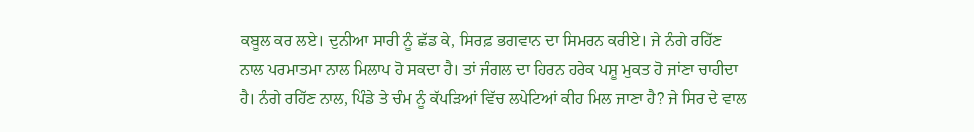ਕਬੂਲ ਕਰ ਲਏ। ਦੁਨੀਆ ਸਾਰੀ ਨੂੰ ਛੱਡ ਕੇ, ਸਿਰਫ਼ ਭਗਵਾਨ ਦਾ ਸਿਮਰਨ ਕਰੀਏ। ਜੇ ਨੰਗੇ ਰਹਿੱਣ ਨਾਲ ਪਰਮਾਤਮਾ ਨਾਲ ਮਿਲਾਪ ਹੋ ਸਕਦਾ ਹੈ। ਤਾਂ ਜੰਗਲ ਦਾ ਹਿਰਨ ਹਰੇਕ ਪਸ਼ੂ ਮੁਕਤ ਹੋ ਜਾਂਣਾ ਚਾਹੀਦਾ ਹੈ। ਨੰਗੇ ਰਹਿੱਣ ਨਾਲ, ਪਿੰਡੇ ਤੇ ਚੰਮ ਨੂੰ ਕੱਪੜਿਆਂ ਵਿੱਚ ਲਪੇਟਿਆਂ ਕੀਹ ਮਿਲ ਜਾਣਾ ਹੈ? ਜੇ ਸਿਰ ਦੇ ਵਾਲ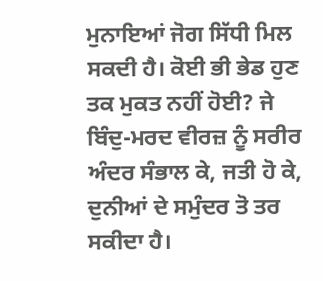ਮੁਨਾਇਆਂ ਜੋਗ ਸਿੱਧੀ ਮਿਲ ਸਕਦੀ ਹੈ। ਕੋਈ ਭੀ ਭੇਡ ਹੁਣ ਤਕ ਮੁਕਤ ਨਹੀਂ ਹੋਈ? ਜੇ ਬਿੰਦੁ-ਮਰਦ ਵੀਰਜ਼ ਨੂੰ ਸਰੀਰ ਅੰਦਰ ਸੰਭਾਲ ਕੇ, ਜਤੀ ਹੋ ਕੇ, ਦੁਨੀਆਂ ਦੇ ਸਮੁੰਦਰ ਤੋ ਤਰ ਸਕੀਦਾ ਹੈ।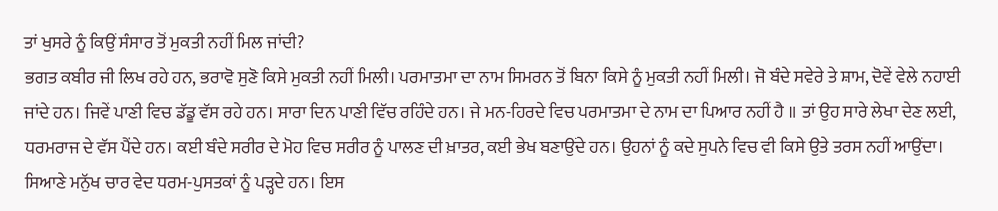ਤਾਂ ਖੁਸਰੇ ਨੂੰ ਕਿਉਂ ਸੰਸਾਰ ਤੋਂ ਮੁਕਤੀ ਨਹੀਂ ਮਿਲ ਜਾਂਦੀ?
ਭਗਤ ਕਬੀਰ ਜੀ ਲਿਖ ਰਹੇ ਹਨ, ਭਰਾਵੋ ਸੁਣੋ ਕਿਸੇ ਮੁਕਤੀ ਨਹੀਂ ਮਿਲੀ। ਪਰਮਾਤਮਾ ਦਾ ਨਾਮ ਸਿਮਰਨ ਤੋਂ ਬਿਨਾ ਕਿਸੇ ਨੂੰ ਮੁਕਤੀ ਨਹੀਂ ਮਿਲੀ। ਜੋ ਬੰਦੇ ਸਵੇਰੇ ਤੇ ਸ਼ਾਮ, ਦੋਵੇਂ ਵੇਲੇ ਨਹਾਈ ਜਾਂਦੇ ਹਨ। ਜਿਵੇਂ ਪਾਣੀ ਵਿਚ ਡੱਡੂ ਵੱਸ ਰਹੇ ਹਨ। ਸਾਰਾ ਦਿਨ ਪਾਣੀ ਵਿੱਚ ਰਹਿੰਦੇ ਹਨ। ਜੇ ਮਨ-ਹਿਰਦੇ ਵਿਚ ਪਰਮਾਤਮਾ ਦੇ ਨਾਮ ਦਾ ਪਿਆਰ ਨਹੀਂ ਹੈ ॥ ਤਾਂ ਉਹ ਸਾਰੇ ਲੇਖਾ ਦੇਣ ਲਈ, ਧਰਮਰਾਜ ਦੇ ਵੱਸ ਪੈਂਦੇ ਹਨ। ਕਈ ਬੰਦੇ ਸਰੀਰ ਦੇ ਮੋਹ ਵਿਚ ਸਰੀਰ ਨੂੰ ਪਾਲਣ ਦੀ ਖ਼ਾਤਰ, ਕਈ ਭੇਖ ਬਣਾਉਂਦੇ ਹਨ। ਉਹਨਾਂ ਨੂੰ ਕਦੇ ਸੁਪਨੇ ਵਿਚ ਵੀ ਕਿਸੇ ਉਤੇ ਤਰਸ ਨਹੀਂ ਆਉਂਦਾ। ਸਿਆਣੇ ਮਨੁੱਖ ਚਾਰ ਵੇਦ ਧਰਮ-ਪੁਸਤਕਾਂ ਨੂੰ ਪੜ੍ਹਦੇ ਹਨ। ਇਸ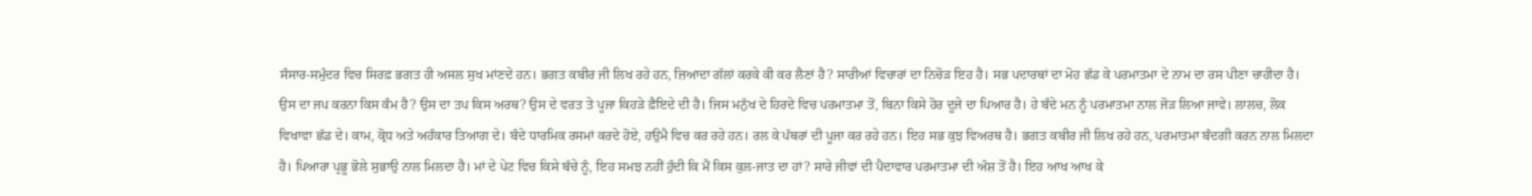ਸੰਸਾਰ-ਸਮੁੰਦਰ ਵਿਚ ਸਿਰਫ਼ ਭਗਤ ਹੀ ਅਸਲ ਸੁਖ ਮਾਂਣਦੇ ਹਨ। ਭਗਤ ਕਬੀਰ ਜੀ ਲਿਖ ਰਹੇ ਹਨ, ਜ਼ਿਆਦਾ ਗੱਲਾਂ ਕਰਕੇ ਕੀ ਕਰ ਲੈਣਾਂ ਹੈ? ਸਾਰੀਆਂ ਵਿਚਾਰਾਂ ਦਾ ਨਿਚੋੜ ਇਹ ਹੈ। ਸਭ ਪਦਾਰਥਾਂ ਦਾ ਮੋਹ ਛੱਡ ਕੇ ਪਰਮਾਤਮਾ ਦੇ ਨਾਮ ਦਾ ਰਸ ਪੀਣਾ ਚਾਹੀਦਾ ਹੈ।
ਉਸ ਦਾ ਜਪ ਕਰਨਾ ਕਿਸ ਕੰਮ ਹੈ? ਉਸ ਦਾ ਤਪ ਕਿਸ ਅਰਥ? ਉਸ ਦੇ ਵਰਤ ਤੇ ਪੂਜਾ ਕਿਹੜੇ ਫ਼ੈਇਦੇ ਦੀ ਹੈ। ਜਿਸ ਮਨੁੱਖ ਦੇ ਹਿਰਦੇ ਵਿਚ ਪਰਮਾਤਮਾ ਤੋਂ, ਬਿਨਾ ਕਿਸੇ ਹੋਰ ਦੂਜੇ ਦਾ ਪਿਆਰ ਹੈ। ਹੇ ਬੰਦੇ ਮਨ ਨੂੰ ਪਰਮਾਤਮਾ ਨਾਲ ਜੋੜ ਲਿਆ ਜਾਵੇ। ਲਾਲਚ, ਲੋਕ ਵਿਖਾਵਾ ਛੱਡ ਦੇ। ਕਾਮ, ਕ੍ਰੋਧ ਅਤੇ ਅਹੰਕਾਰ ਤਿਆਗ ਦੇ। ਬੰਦੇ ਧਾਰਮਿਕ ਰਸਮਾਂ ਕਰਦੇ ਹੋਏ, ਹਉਮੈ ਵਿਚ ਕਰ ਰਹੇ ਹਨ। ਰਲ ਕੇ ਪੱਥਰਾਂ ਦੀ ਪੂਜਾ ਕਰ ਰਹੇ ਹਨ। ਇਹ ਸਭ ਕੁਝ ਵਿਅਰਥ ਹੈ। ਭਗਤ ਕਬੀਰ ਜੀ ਲਿਖ ਰਹੇ ਹਨ, ਪਰਮਾਤਮਾ ਬੰਦਗੀ ਕਰਨ ਨਾਲ ਮਿਲਦਾ ਹੈ। ਪਿਆਰਾ ਪ੍ਰਭੂ ਭੋਲੇ ਸੁਭਾਉ ਨਾਲ ਮਿਲਦਾ ਹੈ। ਮਾਂ ਦੇ ਪੇਟ ਵਿਚ ਕਿਸੇ ਬੱਚੇ ਨੂੰ, ਇਹ ਸਮਝ ਨਹੀਂ ਹੁੰਦੀ ਕਿ ਮੈਂ ਕਿਸ ਕੁਲ-ਜਾਤ ਦਾ ਹਾਂ? ਸਾਰੇ ਜੀਵਾਂ ਦੀ ਪੈਦਾਵਾਰ ਪਰਮਾਤਮਾ ਦੀ ਅੰਸ਼ ਤੋਂ ਹੈ। ਇਹ ਆਖ ਆਖ ਕੇ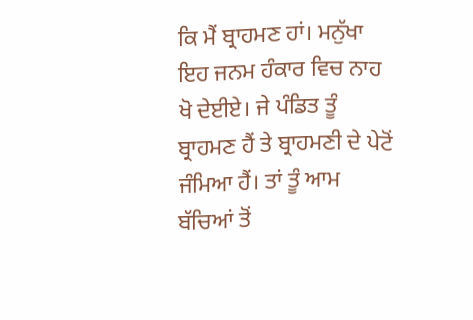ਕਿ ਮੈਂ ਬ੍ਰਾਹਮਣ ਹਾਂ। ਮਨੁੱਖਾ ਇਹ ਜਨਮ ਹੰਕਾਰ ਵਿਚ ਨਾਹ ਖੋ ਦੇਈਏ। ਜੇ ਪੰਡਿਤ ਤੂੰ ਬ੍ਰਾਹਮਣ ਹੈਂ ਤੇ ਬ੍ਰਾਹਮਣੀ ਦੇ ਪੇਟੋਂ ਜੰਮਿਆ ਹੈਂ। ਤਾਂ ਤੂੰ ਆਮ ਬੱਚਿਆਂ ਤੋਂ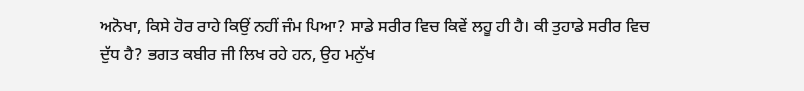ਅਨੋਖਾ, ਕਿਸੇ ਹੋਰ ਰਾਹੇ ਕਿਉਂ ਨਹੀਂ ਜੰਮ ਪਿਆ? ਸਾਡੇ ਸਰੀਰ ਵਿਚ ਕਿਵੇਂ ਲਹੂ ਹੀ ਹੈ। ਕੀ ਤੁਹਾਡੇ ਸਰੀਰ ਵਿਚ ਦੁੱਧ ਹੈ? ਭਗਤ ਕਬੀਰ ਜੀ ਲਿਖ ਰਹੇ ਹਨ, ਉਹ ਮਨੁੱਖ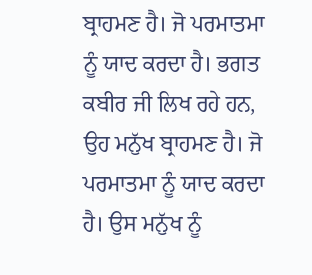ਬ੍ਰਾਹਮਣ ਹੈ। ਜੋ ਪਰਮਾਤਮਾ ਨੂੰ ਯਾਦ ਕਰਦਾ ਹੈ। ਭਗਤ ਕਬੀਰ ਜੀ ਲਿਖ ਰਹੇ ਹਨ, ਉਹ ਮਨੁੱਖ ਬ੍ਰਾਹਮਣ ਹੈ। ਜੋ ਪਰਮਾਤਮਾ ਨੂੰ ਯਾਦ ਕਰਦਾ ਹੈ। ਉਸ ਮਨੁੱਖ ਨੂੰ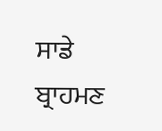ਸਾਡੇ ਬ੍ਰਾਹਮਣ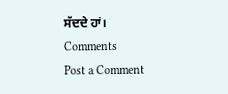ਸੱਦਦੇ ਹਾਂ।
Comments
Post a Comment